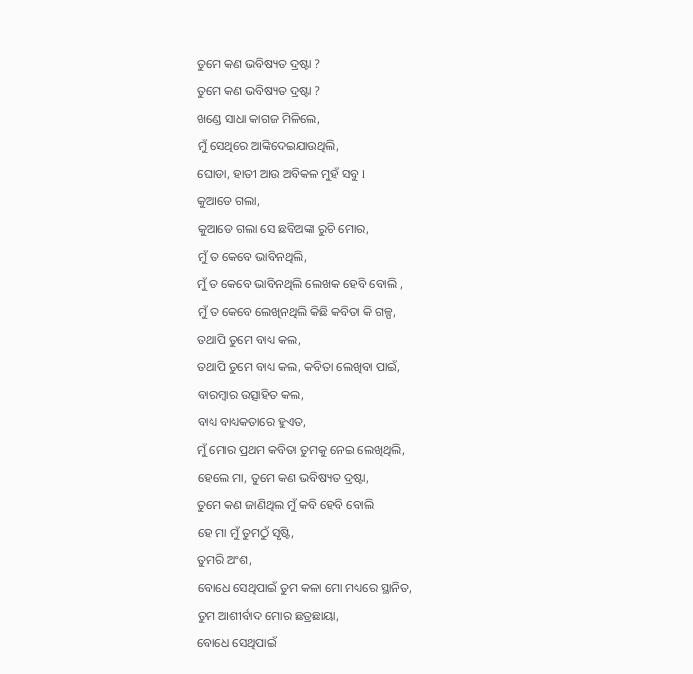ତୁମେ କଣ ଭବିଷ୍ୟତ ଦ୍ରଷ୍ଟା ?
ତୁମେ କଣ ଭବିଷ୍ୟତ ଦ୍ରଷ୍ଟା ?
ଖଣ୍ଡେ ସାଧା କାଗଜ ମିଳିଲେ,
ମୁଁ ସେଥିରେ ଆଙ୍କିଦେଇଯାଉଥିଲି,
ଘୋଡା, ହାତୀ ଆଉ ଅବିକଳ ମୁହଁ ସବୁ l
କୁଆଡେ ଗଲା,
କୁଆଡେ ଗଲା ସେ ଛବିଅଙ୍କା ରୁଚି ମୋର,
ମୁଁ ତ କେବେ ଭାବିନଥିଲି,
ମୁଁ ତ କେବେ ଭାବିନଥିଲି ଲେଖକ ହେବି ବୋଲି ,
ମୁଁ ତ କେବେ ଲେଖିନଥିଲି କିଛି କବିତା କି ଗଳ୍ପ,
ତଥାପି ତୁମେ ବାଧ୍ୟ କଲ,
ତଥାପି ତୁମେ ବାଧ୍ୟ କଲ, କବିତା ଲେଖିବା ପାଇଁ,
ବାରମ୍ବାର ଉତ୍ସାହିତ କଲ,
ବାଧ୍ୟ ବାଧ୍ୟକତାରେ ହୁଏତ,
ମୁଁ ମୋର ପ୍ରଥମ କବିତା ତୁମକୁ ନେଇ ଲେଖିଥିଲି,
ହେଲେ ମା, ତୁମେ କଣ ଭବିଷ୍ୟତ ଦ୍ରଷ୍ଟା,
ତୁମେ କଣ ଜାଣିଥିଲ ମୁଁ କବି ହେବି ବୋଲି
ହେ ମା ମୁଁ ତୁମଠୁଁ ସୃଷ୍ଟି,
ତୁମରି ଅଂଶ,
ବୋଧେ ସେଥିପାଇଁ ତୁମ କଳା ମୋ ମଧ୍ୟରେ ସ୍ଥାନିତ,
ତୁମ ଆଶୀର୍ବାଦ ମୋର ଛତ୍ରଛାୟା,
ବୋଧେ ସେଥିପାଇଁ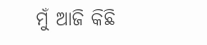ମୁଁ ଆଜି କିଛି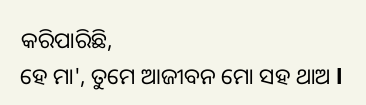କରିପାରିଛି,
ହେ ମା', ତୁମେ ଆଜୀବନ ମୋ ସହ ଥାଅ l